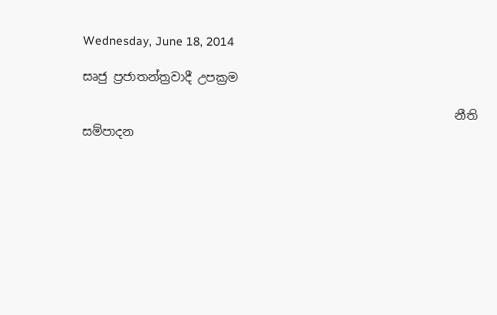Wednesday, June 18, 2014

සෘජු ප්‍රජාතන්ත්‍රවාදී උපක්‍රම

                                                              නීති සම්පාදන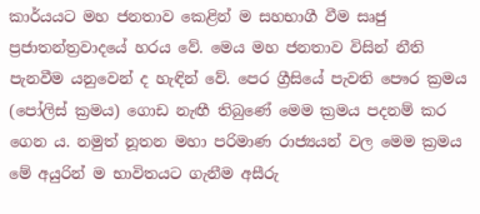කාර්යයට මහ ජනතාව කෙළින් ම සහභාගී වීම සෘජු ප්‍රජාතන්ත්‍රවාදයේ හරය වේ. මෙය මහ ජනතාව විසින් නීති පැනවීම යනුවෙන් ද හැඳින් වේ. පෙර ග්‍රීසියේ පැවති පෞර ක්‍රමය (පෝලිස් ක්‍රමය) ගොඩ නැඟී තිබුණේ මෙම ක්‍රමය පදනම් කර ගෙන ය. නමුත් නූතන මහා පරිමාණ රාජ්‍යයන් වල මෙම ක්‍රම‍ය මේ අයුරින් ම භාවිතයට ගැනීම අසීරු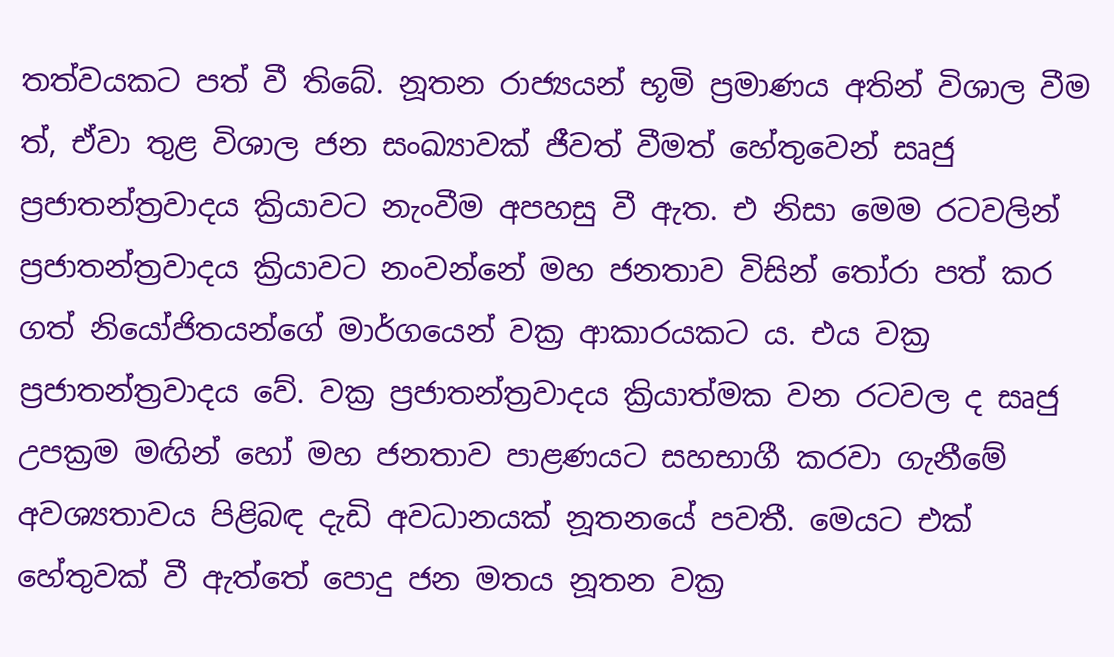තත්වයකට පත් වී තිබේ. නූතන රාජ්‍යයන් භූමි ප්‍රමාණය අතින් විශාල වීම ත්, ඒවා තුළ විශාල ජන සංඛ්‍යාවක් ජීවත් වීමත් හේතුවෙන් සෘජු ප්‍රජාතන්ත්‍රවාදය ක්‍රියාවට නැංවීම අපහසු වී ඇත. එ නිසා මෙම රටවලින් ප්‍රජාතන්ත්‍රවාදය ක්‍රියාවට නංවන්නේ මහ ජනතාව විසින් තෝරා පත් කර ගත් නියෝජිතයන්ගේ මාර්ගයෙන් වක්‍ර ආකාරයකට ය. එය වක්‍ර ප්‍රජාතන්ත්‍රවාදය වේ. වක්‍ර ප්‍රජාතන්ත්‍රවාදය ක්‍රියාත්මක වන රටවල ද සෘජු උපක්‍රම මඟින් හෝ මහ ජනතාව පාළණයට සහභාගී කරවා ගැනීමේ අවශ්‍යතාවය පිළිබඳ දැඩි අවධානයක් නූතනයේ පවතී. මෙයට එක් හේතුවක් වී ඇත්තේ පොදු ජන මතය නූතන වක්‍ර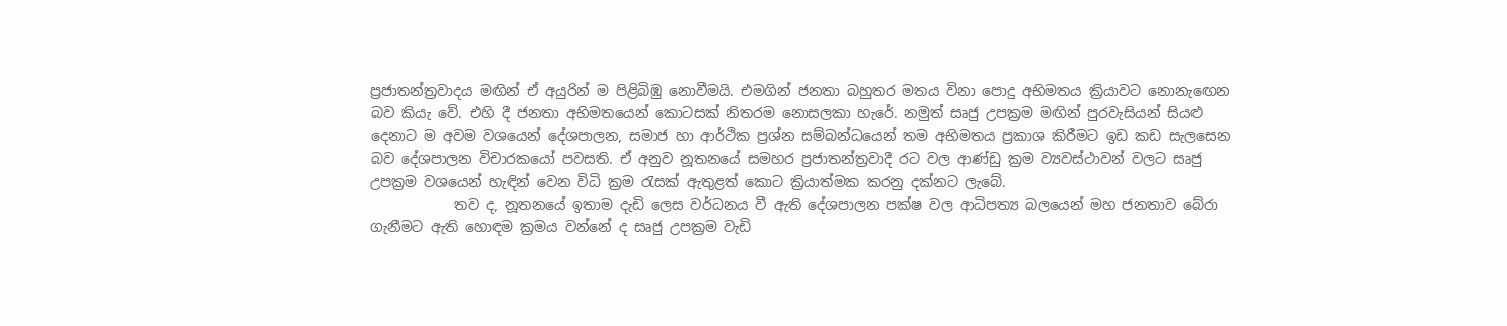ප්‍රජාතන්ත්‍රවාදය මඟින් ඒ අයුරින් ම පිළිබිඹු නොවීමයි. එමගින් ජනතා බහුතර මතය විනා පොදු අභිමතය ක්‍රියාවට නොනැඟෙන බව කියැ වේ. එහි දී ජනතා අභිමතයෙන් කොටසක් නිතරම නොසලකා හැරේ. නමුත් සෘජු උපක්‍රම මඟින් පුරවැසියන් සියළු දෙනාට ම අවම වශයෙන් දේශපාලන, සමාජ හා ආර්ථික ප්‍රශ්න සම්බන්ධයෙන් තම අභිමතය ප්‍රකාශ කිරීමට ඉඩ කඩ සැලසෙන බව දේශපාලන විචාරකයෝ පවසති. ඒ අනුව නූතනයේ සමහර ප්‍රජාතන්ත්‍රවාදී රට වල ආණ්ඩු ක්‍රම ව්‍යවස්ථාවන් වලට සෘජු උපක්‍රම වශයෙන් හැඳින් වෙන විධි ක්‍රම රැසක් ඇතුළත් කොට ක්‍රියාත්මක කරනු දක්නට ලැබේ.
            තව ද, නූතනයේ ඉතාම දැඩි ලෙස වර්ධනය වී ඇති දේශපාලන පක්ෂ වල ආධිපත්‍ය බලයෙන් මහ ජනතාව බේරා ගැනීමට ඇති හොඳම ක්‍රමය වන්නේ ද සෘජු උපක්‍රම වැඩි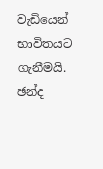වැඩියෙන් භාවිතයට ගැනීමයි. ඡන්ද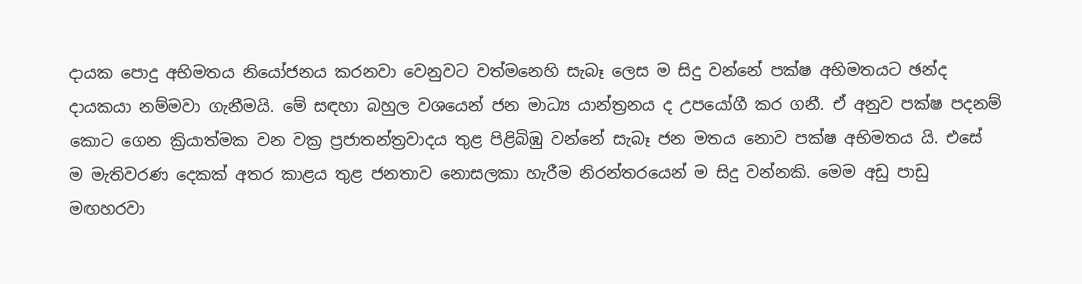දායක පොදු අභිමතය නියෝජනය කරනවා වෙනුවට වත්මනෙහි සැබෑ ලෙස ම සිදු වන්නේ පක්ෂ අභිමතයට ඡන්ද දායකයා නම්මවා ගැනීමයි. මේ සඳහා බහුල වශයෙන් ජන මාධ්‍ය යාන්ත්‍රනය ද උපයෝගී කර ගනී. ඒ අනුව පක්ෂ පදනම් කොට ගෙන ක්‍රියාත්මක වන වක්‍ර ප්‍රජාතන්ත්‍රවාදය තුළ පිළිබිඹු වන්නේ සැබෑ ජන මතය නොව පක්ෂ අභිමතය යි. එසේ ම මැතිවරණ දෙකක් අතර කාළය තුළ ජනතාව නොසලකා හැරීම නිරන්තරයෙන් ම සිදු වන්නකි. මෙම අඩු පාඩු මඟහරවා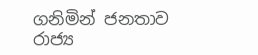ගනිමින් ජනතාව රාජ්‍ය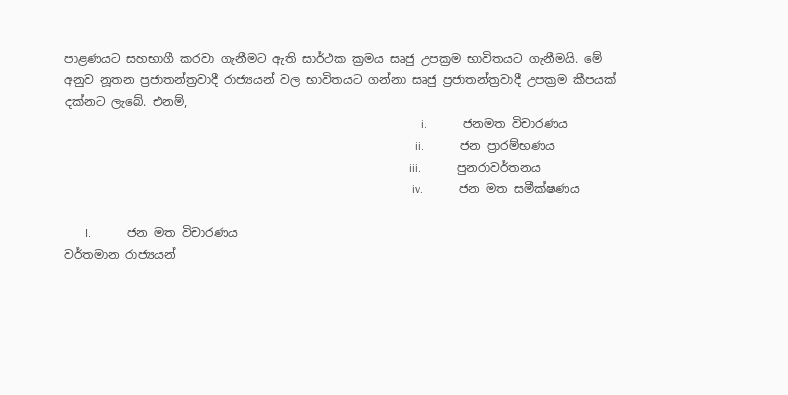පාළණයට සහභාගී කරවා ගැනීමට ඇති සාර්ථක ක්‍රමය සෘජු උපක්‍රම භාවිතයට ගැනීමයි. මේ අනුව නූතන ප්‍රජාතන්ත්‍රවාදී රාජ්‍යයන් වල භාවිතයට ගන්නා සෘජු ප්‍රජාතන්ත්‍රවාදී උපක්‍රම කීපයක් දක්නට ලැබේ. එනම්,
                                                                                                                       i.            ජනමත විචාරණය
                                                                                                                     ii.            ජන ප්‍රාරම්භණය
                                                                                                                   iii.            පුනරාවර්තනය
                                                                                                                    iv.            ජන මත සමීක්ෂණය

       I.            ජන මත විචාරණය
වර්තමාන රාජ්‍යයන්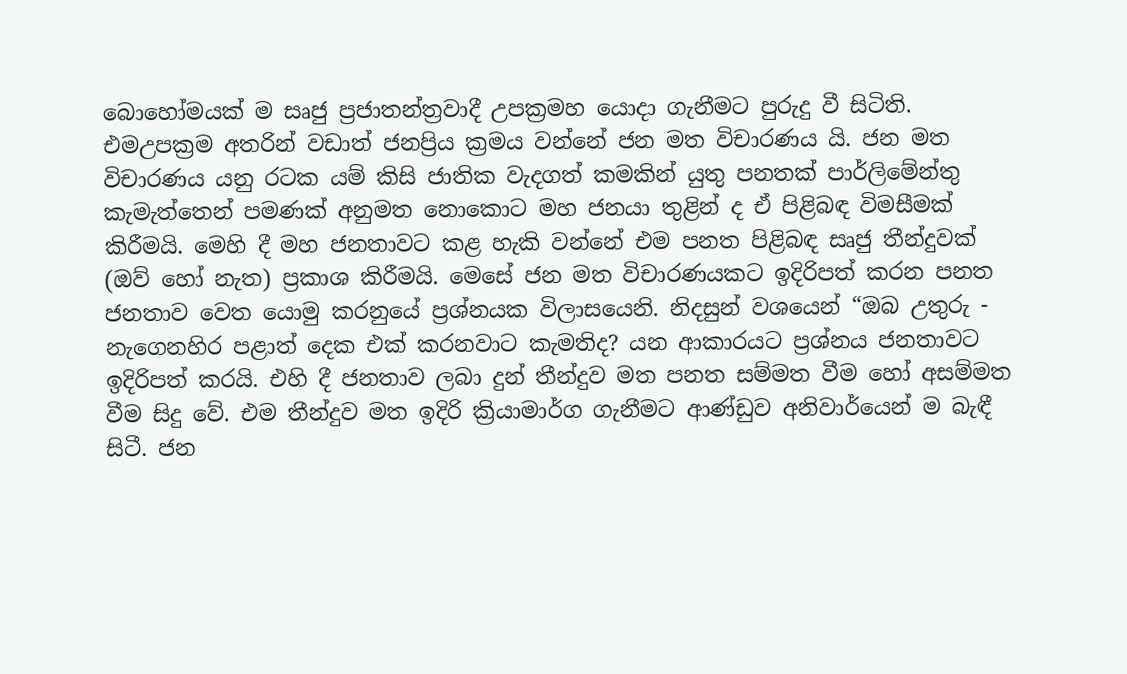බොහෝමයක් ම සෘජු ප්‍රජාතන්ත්‍රවාදී උපක්‍රමහ යොදා ගැනීමට පුරුදු වී සිටිති. එමඋපක්‍රම අතරින් වඩාත් ජනප්‍රිය ක්‍රමය වන්නේ ජන මත විචාරණය යි. ජන මත විචාරණය යනු රටක යම් කිසි ජාතික වැදගත් කමකින් යුතු පනතක් පාර්ලිමේන්තු කැමැත්තෙන් පමණක් අනුමත නොකොට මහ ජනයා තුළින් ද ඒ පිළිබඳ විමසීමක් කිරීමයි. මෙහි දී මහ ජනතාවට කළ හැකි වන්නේ එම පනත පිළිබඳ සෘජු තීන්දුවක් (ඔව් හෝ නැත) ප්‍රකාශ කිරීමයි. මෙසේ ජන මත විචාරණයකට ඉදිරිපත් කරන පනත ජනතාව වෙත යොමු කරනුයේ ප්‍රශ්නයක විලාසයෙනි. නිදසුන් වශයෙන් “ඔබ උතුරු - නැගෙනහිර පළාත් දෙක එක් කරනවාට කැමතිද? යන ආකාරයට ප්‍රශ්නය ජනතාවට ඉදිරිපත් කරයි. එහි දී ජනතාව ලබා දුන් තීන්දුව මත පනත සම්මත වීම හෝ අසම්මත වීම සිදු වේ. එම තීන්දුව මත ඉදිරි ක්‍රියාමාර්ග ගැනීමට ආණ්ඩුව අනිවාර්යෙන් ම බැඳී සිටී. ජන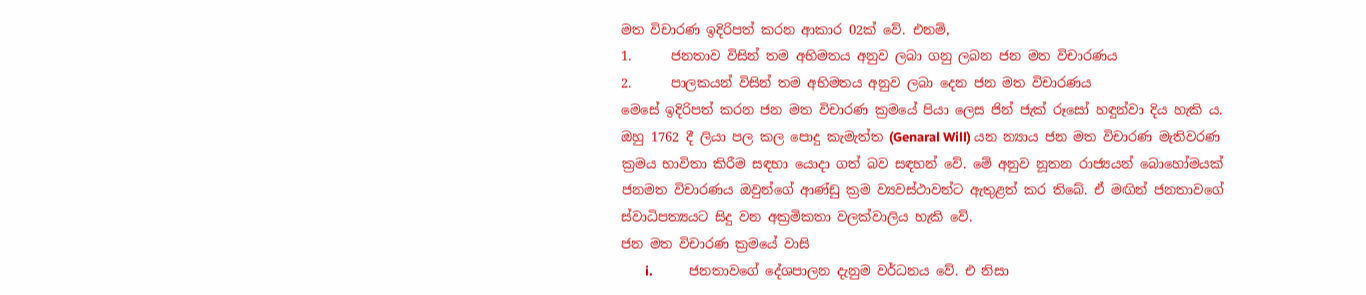මත විචාරණ ඉදිරිපත් කරන ආකාර 02ක් වේ. එනම්,
1.      ජනතාව විසින් තම අභිමතය අනුව ලබා ගනු ලබන ජන මත විචාරණය
2.      පාලකයන් විසින් තම අභිමතය අනුව ලබා දෙන ජන මත විචාරණය
මෙසේ ඉදිරිපත් කරන ජන මත විචාරණ ක්‍රමයේ පියා ලෙස ජින් ජැක් රූසෝ හඳුන්වා දිය හැකි ය. ඔහු 1762 දී ලියා පල කල පොදු කැමැත්ත (Genaral Will) යන න්‍යාය ජන මත විචාරණ මැතිවරණ ක්‍රමය භාවිතා කිරීම සඳහා යොදා ගත් බව සඳහන් වේ. මේ අනුව නූතන රාජ්‍යයන් බොහෝමයක් ජනමත විචාරණය ඔවුන්ගේ ආණ්ඩු ක්‍රම ව්‍යවස්ථාවන්ට ඇතුළත් කර තිබේ. ඒ මඟින් ජනතාවගේ ස්වාධිපත්‍යයට සිදු වන අක්‍රමිකතා වලක්වාලිය හැකි වේ.
ජන මත විචාරණ ක්‍රමයේ වාසි
        i.            ජනතාවගේ දේශපාලන දැනුම වර්ධනය වේ. එ නිසා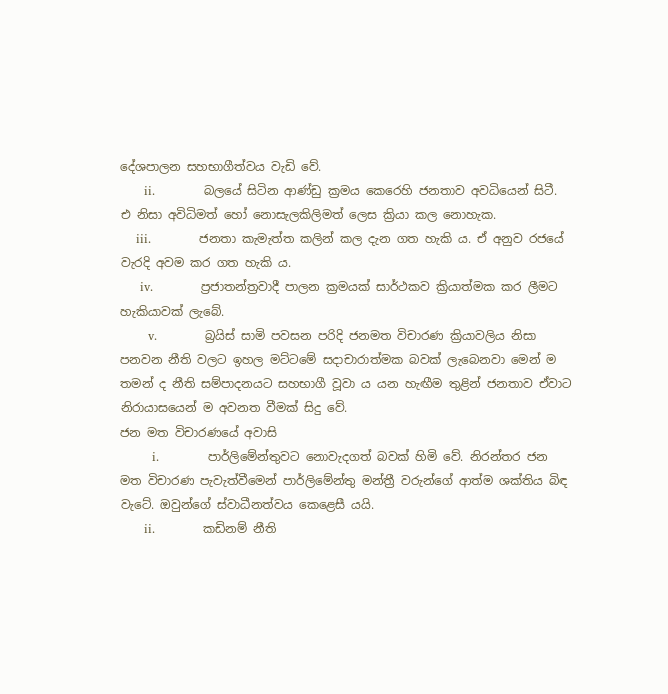දේශපාලන සහභාගීත්වය වැඩි වේ.
      ii.            බලයේ සිටින ආණ්ඩු ක්‍රමය කෙරෙහි ජනතාව අවධියෙන් සිටී. එ නිසා අවිධිමත් හෝ නොසැලකිලිමත් ලෙස ක්‍රියා කල නොහැක.
    iii.            ජනතා කැමැත්ත කලින් කල දැන ගත හැකි ය. ඒ අනුව රජයේ වැරදි අවම කර ගත හැකි ය.
     iv.            ප්‍රජාතන්ත්‍රවාදී පාලන ක්‍රමයක් සාර්ථකව ක්‍රියාත්මක කර ලීමට හැකියාවක් ලැබේ.
       v.            බ්‍රයිස් සාමි පවසන පරිදි ජනමත විචාරණ ක්‍රියාවලිය නිසා පනවන නීති වලට ඉහල මට්ටමේ සදාචාරාත්මක බවක් ලැබෙනවා මෙන් ම තමන් ද නීති සම්පාදනයට සහභාගී වූවා ය යන හැඟීම තුළින් ජනතාව ඒවාට නිරායාසයෙන් ම අවනත වීමක් සිදු වේ.
ජන මත විචාරණයේ අවාසි
        i.            පාර්ලිමේන්තුවට නොවැදගත් බවක් හිමි වේ. නිරන්තර ජන මත විචාරණ පැවැත්වීමෙන් පාර්ලිමේන්තු මන්ත්‍රී වරුන්ගේ ආත්ම ශක්තිය බිඳ වැටේ. ඔවුන්ගේ ස්වාධීනත්වය කෙළෙසී යයි.
      ii.            කඩිනම් නීති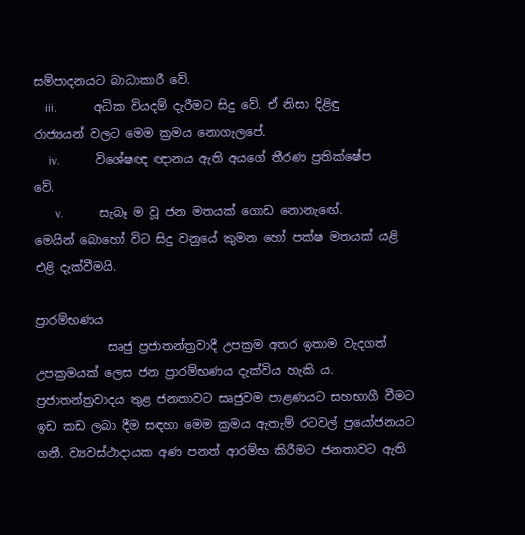සම්පාදනයට බාධාකාරී වේ.
    iii.            අධික වියදම් දැරීමට සිදු වේ. ඒ නිසා දිළිඳු රාජ්‍යයන් වලට මෙම ක්‍රමය නොගැලපේ.
     iv.            විශේෂඥ ඥානය ඇති අයගේ තීරණ ප්‍රතික්ෂේප වේ.
       v.            සැබෑ ම වූ ජන මතයක් ගොඩ නොනැඟේ. මෙයින් බොහෝ විට සිදු වනුයේ කුමන හෝ පක්ෂ මතයක් යළි එළි දැක්වීමයි.

ප්‍රාරම්භණය
            සෘජු ප්‍රජාතන්ත්‍රවාදී උපක්‍රම අතර ඉතාම වැදගත් උපක්‍රමයක් ලෙස ජන ප්‍රාරම්භණය දැක්විය හැකි ය. ප්‍රජාතන්ත්‍රවාදය තුළ ජනතාවට සෘජුවම පාළණයට සහභාගී වීමට ඉඩ කඩ ලබා දීම සඳහා මෙම ක්‍රමය ඇතැම් රටවල් ප්‍රයෝජනයට ගනී. ව්‍යවස්ථාදායක අණ පනත් ආරම්භ කිරීමට ජනතාවට ඇති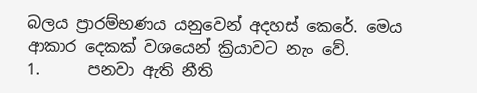බලය ප්‍රාරම්භණය යනුවෙන් අදහස් කෙරේ. මෙය ආකාර දෙකක් වශයෙන් ක්‍රියාවට නැං වේ.
1.      පනවා ඇති නීති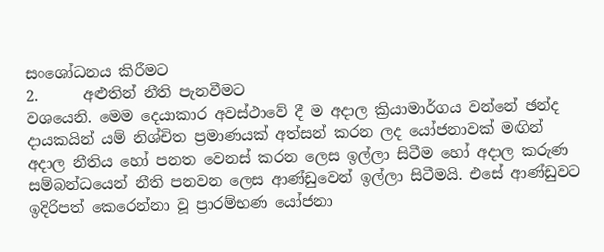සංශෝධනය කිරීමට
2.      අළුතින් නීති පැනවීමට
වශයෙනි. මෙම දෙයාකාර අවස්ථාවේ දී ම අදාල ක්‍රියාමාර්ගය වන්නේ ඡන්ද දායකයින් යම් නිශ්චිත ප්‍රමාණයක් අත්සන් කරන ලද යෝජනාවක් මඟින් අදාල නීතිය හෝ පනත වෙනස් කරන ලෙස ඉල්ලා සිටීම හෝ අදාල කරුණ සම්බන්ධයෙන් නීති පනවන ලෙස ආණ්ඩුවෙන් ඉල්ලා සිටීමයි. එසේ ආණ්ඩුවට ඉදිරිපත් කෙරෙන්නා වූ ප්‍රාරම්භණ යෝජනා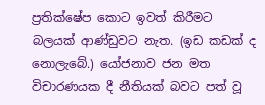ප්‍රතික්ෂේප කොට ඉවත් කිරීමට බලයක් ආණ්ඩුවට නැත. (ඉඩ කඩක් ද නොලැබේ.) යෝජනාව ජන මත විචාරණයක දී නීතියක් බවට පත් වූ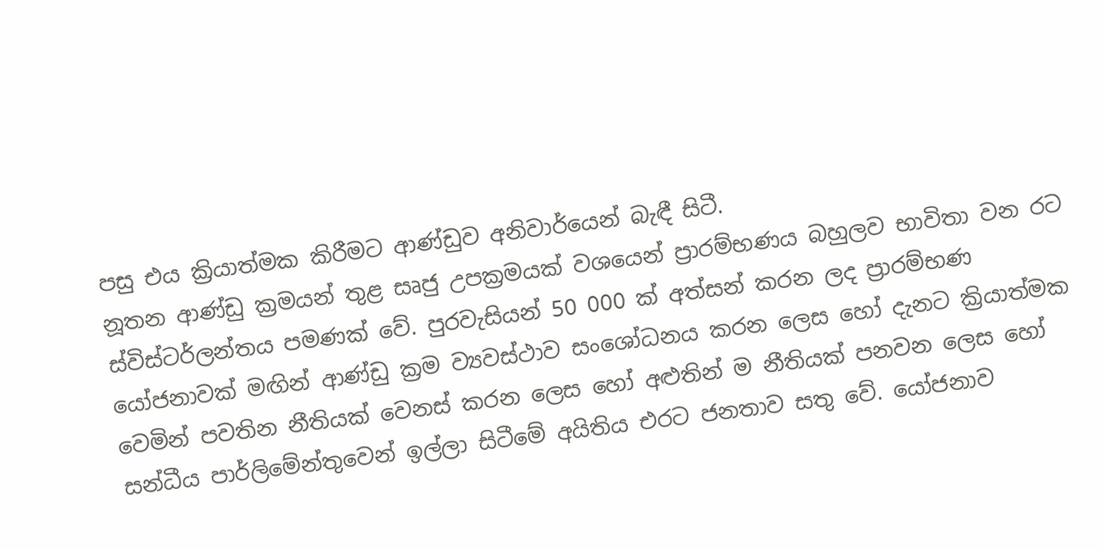පසු එය ක්‍රියාත්මක කිරීමට ආණ්ඩුව අනිවාර්යෙන් බැඳී සිටී.
නූතන ආණ්ඩු ක්‍රමයන් තුළ සෘජු උපක්‍රමයක් වශයෙන් ප්‍රාරම්භණය බහුලව භාවිතා වන රට ස්විස්ටර්ලන්තය පමණක් වේ. පුරවැසියන් 50 000 ක් අත්සන් කරන ලද ප්‍රාරම්භණ යෝජනාවක් මඟින් ආණ්ඩු ක්‍රම ව්‍යවස්ථාව සංශෝධනය කරන ලෙස හෝ දැනට ක්‍රියාත්මක වෙමින් පවතින නීතියක් වෙනස් කරන ලෙස හෝ අළුතින් ම නීතියක් පනවන ලෙස හෝ සන්ධීය පාර්ලිමේන්තුවෙන් ඉල්ලා සිටීමේ අයිතිය එරට ජනතාව සතු වේ. යෝජනාව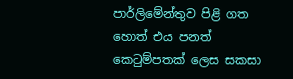පාර්ලිමේන්තුව පිළි ගත හොත් එය පනත් කෙටුම්පතක් ලෙස සකසා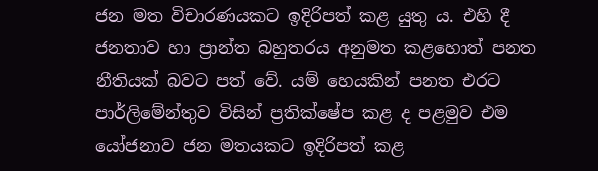ජන මත විචාරණයකට ඉදිරිපත් කළ යුතු ය. එහි දී ජනතාව හා ප්‍රාන්ත බහුතරය අනුමත කළහොත් පනත නීතියක් බවට පත් වේ. යම් හෙයකින් පනත එරට පාර්ලිමේන්තුව විසින් ප්‍රතික්ෂේප කළ ද පළමුව එම යෝජනාව ජන මතයකට ඉදිරිපත් කළ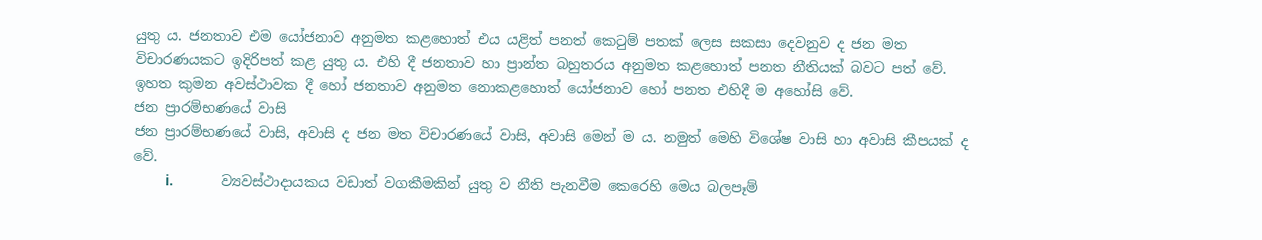යුතු ය. ජනතාව එම යෝජනාව අනුමත කළහොත් එය යළිත් පනත් කෙටුම් පතක් ලෙස සකසා දෙවනුව ද ජන මත විචාරණයකට ඉදිරිපත් කළ යුතු ය. එහි දී ජනතාව හා ප්‍රාන්ත බහුතරය අනුමත කළහොත් පනත නීතියක් බවට පත් වේ. ඉහත කුමන අවස්ථාවක දී හෝ ජනතාව අනුමත නොකළහොත් යෝජනාව හෝ පනත එහිදී ම අහෝසි වේ.
ජන ප්‍රාරම්භණයේ වාසි
ජන ප්‍රාරම්භණයේ වාසි, අවාසි ද ජන මත විචාරණයේ වාසි, අවාසි මෙන් ම ය. නමුත් මෙහි විශේෂ වාසි හා අවාසි කීපයක් ද වේ.
        i.            ව්‍යවස්ථාදායකය වඩාත් වගකීමකින් යුතු ව නීති පැනවීම කෙරෙහි මෙය බලපෑම්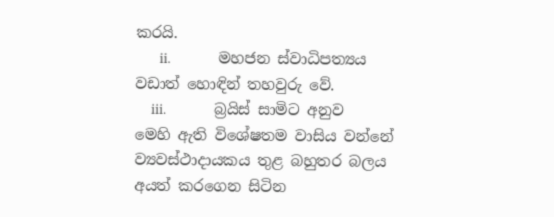කරයි.
      ii.            මහජන ස්වාධිපත්‍යය වඩාත් හොඳින් තහවුරු වේ.
    iii.            බ්‍රයිස් සාමිට අනුව මෙහි ඇති විශේෂතම වාසිය වන්නේ ව්‍යවස්ථාදායකය තුළ බහුතර බලය අයත් කරගෙන සිටින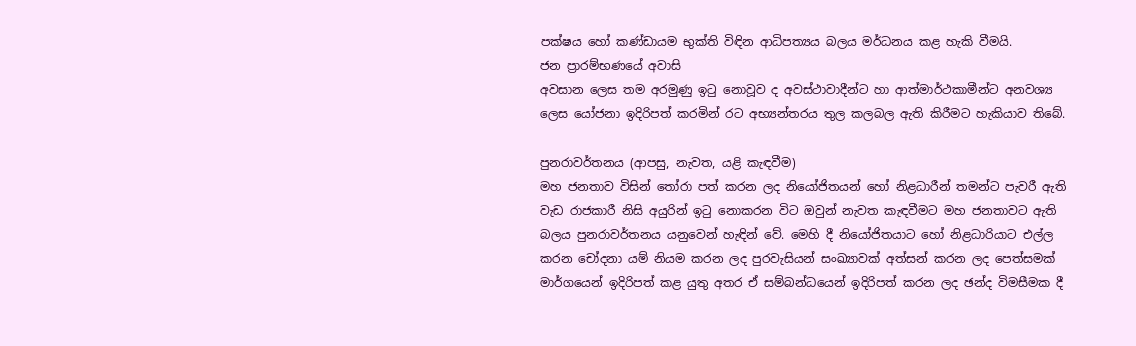පක්ෂය හෝ කණ්ඩායම භුක්ති විඳින ආධිපත්‍යය බලය මර්ධනය කළ හැකි වීමයි.
ජන ප්‍රාරම්භණයේ අවාසි
අවසාන ලෙස තම අරමුණු ඉටු නොවූව ද අවස්ථාවාදීන්ට හා ආත්මාර්ථකාමීන්ට අනවශ්‍ය ලෙස යෝජනා ඉදිරිපත් කරමින් රට අභ්‍යන්තරය තුල කලබල ඇති කිරීමට හැකියාව තිබේ.

පුනරාවර්තනය (ආපසු, නැවත, යළි කැඳවීම)
මහ ජනතාව විසින් තෝරා පත් කරන ලද නියෝජිතයන් හෝ නිළධාරීන් තමන්ට පැවරී ඇති වැඩ රාජකාරී නිසි අයුරින් ඉටු නොකරන විට ඔවුන් නැවත කැඳවීමට මහ ජනතාවට ඇති බලය පුනරාවර්තනය යනුවෙන් හැඳින් වේ. මෙහි දී නියෝජිතයාට හෝ නිළධාරියාට එල්ල කරන චෝදනා යම් නියම කරන ලද පුරවැසියන් සංඛ්‍යාවක් අත්සන් කරන ලද පෙත්සමක් මාර්ගයෙන් ඉදිරිපත් කළ යුතු අතර ඒ සම්බන්ධයෙන් ඉදිරිපත් කරන ලද ඡන්ද විමසීමක දී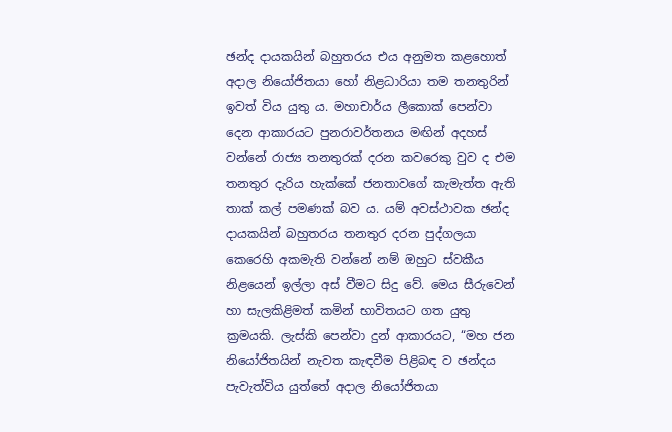ඡන්ද දායකයින් බහුතරය එය අනුමත කළහොත් අදාල නියෝජිතයා හෝ නිළධාරියා තම තනතුරින් ඉවත් විය යුතු ය. මහාචාර්ය ලීකොක් පෙන්වා දෙන ආකාරයට පුනරාවර්තනය මඟින් අදහස් වන්නේ රාජ්‍ය තනතුරක් දරන කවරෙකු වුව ද එම තනතුර දැරිය හැක්කේ ජනතාවගේ කැමැත්ත ඇති තාක් කල් පමණක් බව ය. යම් අවස්ථාවක ඡන්ද දායකයින් බහුතරය තනතුර දරන පුද්ගලයා කෙරෙහි අකමැති වන්නේ නම් ඔහුට ස්වකීය නිළයෙන් ඉල්ලා අස් වීමට සිදු වේ. මෙය සීරුවෙන් හා සැලකිළිමත් කමින් භාවිතයට ගත යුතු ක්‍රමයකි. ලැස්කි පෙන්වා දුන් ආකාරයට, “මහ ජන නියෝජිතයින් නැවත කැඳවීම පිළිබඳ ව ඡන්දය පැවැත්විය යුත්තේ අදාල නියෝජිතයා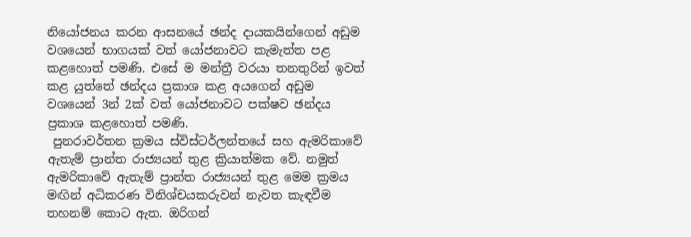නියෝජනය කරන ආසනයේ ඡන්ද දායකයින්ගෙන් අඩුම වශයෙන් භාගයක් වත් යෝජනාවට කැමැත්ත පළ කළහොත් පමණි. එසේ ම මන්ත්‍රී වරයා තනතුරින් ඉවත් කළ යුත්තේ ඡන්දය ප්‍රකාශ කළ අයගෙන් අඩුම වශයෙන් 3න් 2ක් වත් යෝජනාවට පක්ෂව ඡන්දය ප්‍රකාශ කළහොත් පමණි.
 පුනරාවර්තන ක්‍රමය ස්විස්ටර්ලන්තයේ සහ ඇමරිකාවේ ඇතැම් ප්‍රාන්ත රාජ්‍යයන් තුළ ක්‍රියාත්මක වේ. නමුත් ඇමරිකාවේ ඇතැම් ප්‍රාන්ත රාජ්‍යයන් තුළ මෙම ක්‍රමය මඟින් අධිකරණ විනිශ්චයකරුවන් නැවත කැඳවීම තහනම් කොට ඇත. ඔරිගන්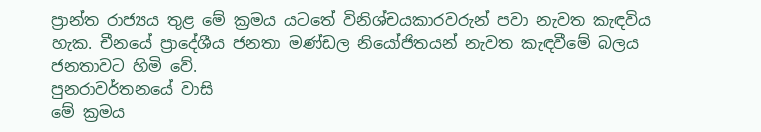ප්‍රාන්ත රාජ්‍යය තුළ මේ ක්‍රමය යටතේ විනිශ්චයකාරවරුන් පවා නැවත කැඳවිය හැක. චීනයේ ප්‍රාදේශීය ජනතා මණ්ඩල නියෝජිතයන් නැවත කැඳවීමේ බලය ජනතාවට හිමි වේ.
පුනරාවර්තනයේ වාසි
මේ ක්‍රමය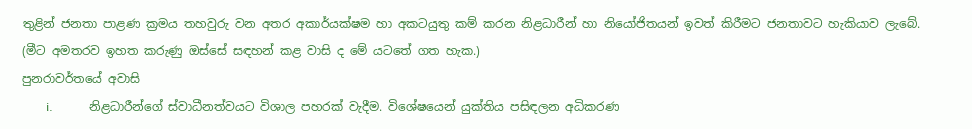තුළින් ජනතා පාළණ ක්‍රමය තහවුරු වන අතර අකාර්යක්ෂම හා අකටයුතු කම් කරන නිළධාරීන් හා නියෝජිතයන් ඉවත් කිරීමට ජනතාවට හැකියාව ලැබේ. (මීට අමතරව ඉහත කරුණු ඔස්සේ සඳහන් කළ වාසි ද මේ යටතේ ගත හැක.)
පුනරාවර්තයේ අවාසි
        i.            නිළධාරීන්ගේ ස්වාධීනත්වයට විශාල පහරක් වැදීම. විශේෂයෙන් යුක්තිය පසිඳලන අධිකරණ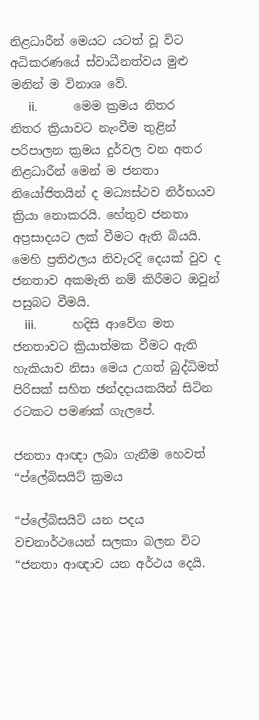නිළධාරීන් මෙයට යටත් වූ විට අධිකරණයේ ස්වාධීනත්වය මුළු මනින් ම විනාශ වේ.
      ii.            මෙම ක්‍රමය නිතර නිතර ක්‍රියාවට නැංවීම තුළින් පරිපාලන ක්‍රමය දුර්වල වන අතර නිළධාරීන් මෙන් ම ජනතා නියෝජිතයින් ද මධ්‍යස්ථව නිර්භයව ක්‍රියා නොකරයි. හේතුව ජනතා අප්‍රසාදයට ලක් වීමට ඇති බියයි. මෙහි ප්‍රතිඵලය නිවැරදි දෙයක් වුව ද ජනතාව අකමැති නම් කිරීමට ඔවුන් පසුබට වීමයි.
    iii.            හදිසි ආවේග මත ජනතාවට ක්‍රියාත්මක වීමට ඇති හැකියාව නිසා මෙය උගත් බුද්ධිමත් පිරිසක් සහිත ඡන්දදායකයින් සිටින රටකට පමණක් ගැලපේ.

ජනතා ආඥා ලබා ගැනීම හෙවත් “ප්ලේබිසයිට් ක්‍රමය

“ප්ලේබිසයිට් යන පදය වචනාර්ථයෙන් සලකා බලන විට “ජනතා ආඥාව යන අර්ථය දෙයි.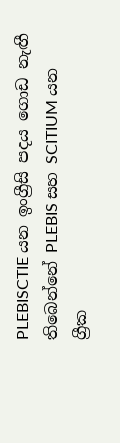PLEBISCTIE යන ඉංග්‍රීසි පදය ගොඩ නැඟී තිබෙන්නේ PLEBIS සහ SCITIUM යන ග්‍රීක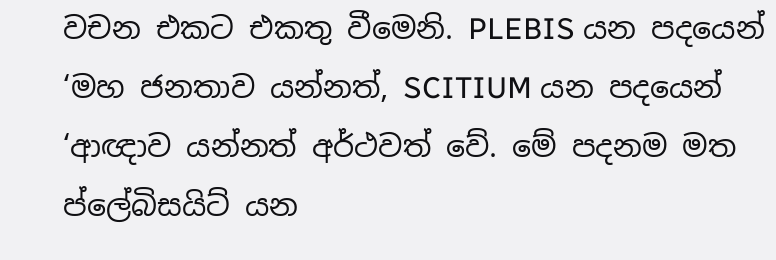වචන එකට එකතු වීමෙනි. PLEBIS යන පදයෙන් ‘මහ ජනතාව යන්නත්, SCITIUM යන පදයෙන් ‘ආඥාව යන්නත් අර්ථවත් වේ. මේ පදනම මත ප්ලේබිසයිට් යන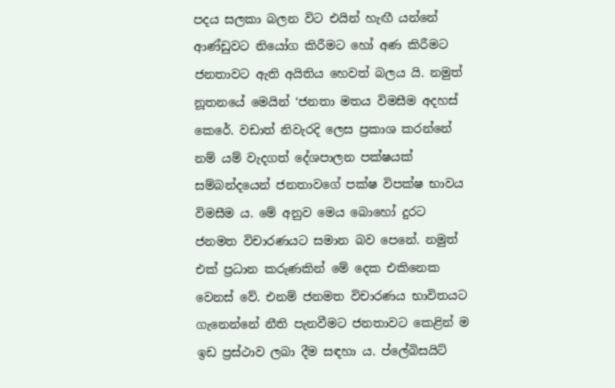පදය සලකා බලන විට එයින් හැඟී යන්නේ ආණ්ඩුවට නියෝග කිරීමට හෝ අණ කිරීමට ජනතාවට ඇති අයිතිය හෙවත් බලය යි. නමුත් නූතනයේ මෙයින් ‘ජනතා මතය විමසීම අදහස් කෙරේ. වඩාත් නිවැරදි ලෙස ප්‍රකාශ කරන්නේ නම් යම් වැදගත් දේශපාලන පක්ෂයක් සම්බන්දයෙන් ජනතාවගේ පක්ෂ විපක්ෂ භාවය විමසීම ය. මේ අනුව මෙය බොහෝ දුරට ජනමත විචාරණයට සමාන බව පෙනේ. නමුත් එක් ප්‍රධාන කරුණකින් මේ දෙක එකිනෙක වෙනස් වේ. එනම් ජනමත විචාරණය භාවිතයට ගැනෙන්නේ නීති පැනවීමට ජනතාවට කෙළින් ම ඉඩ ප්‍රස්ථාව ලබා දීම සඳහා ය. ප්ලේබිසයිට්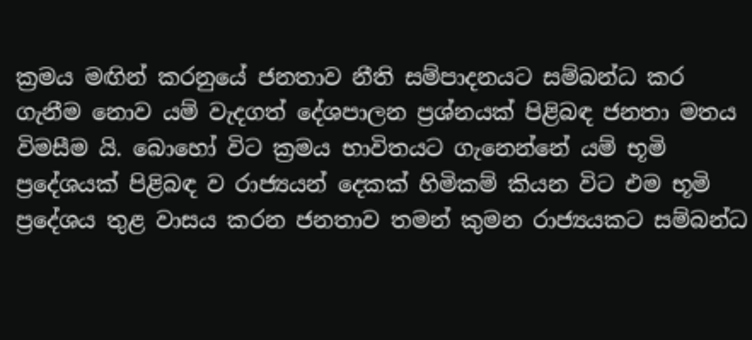ක්‍රමය මඟින් කරනුයේ ජනතාව නීති සම්පාදනයට සම්බන්ධ කර ගැනීම නොව යම් වැදගත් දේශපාලන ප්‍රශ්නයක් පිළිබඳ ජනතා මතය විමසීම යි. බොහෝ විට ක්‍රමය භාවිතයට ගැනෙන්නේ යම් භූමි ප්‍රදේශයක් පිළිබඳ ව රාජ්‍යයන් දෙකක් හිමිකම් කියන විට එම භූමි ප්‍රදේශය තුළ වාසය කරන ජනතාව තමන් කුමන රාජ්‍යයකට සම්බන්ධ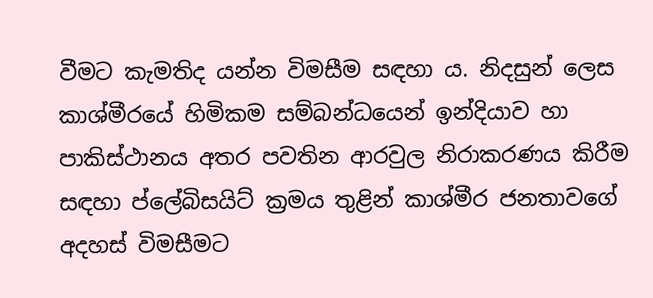වීමට කැමතිද යන්න විමසීම සඳහා ය. නිදසුන් ලෙස කාශ්මීරයේ හිමිකම සම්බන්ධයෙන් ඉන්දියාව හා පාකිස්ථානය අතර පවතින ආරවුල නිරාකරණය කිරීම සඳහා ප්ලේබිසයිට් ක්‍රමය තුළින් කාශ්මීර ජනතාවගේ අදහස් විමසීමට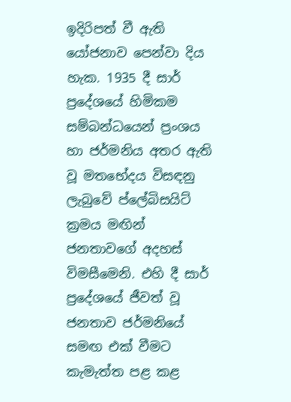ඉදිරිපත් වී ඇති යෝජනාව පෙන්වා දිය හැක. 1935 දී සාර් ප්‍රදේශයේ හිමිකම සම්බන්ධයෙන් ප්‍රංශය හා ජර්මනිය අතර ඇති වූ මතභේදය විසඳනු ලැබුවේ ප්ලේබිසයිට් ක්‍රමය මඟින් ජනතාවගේ අදහස් විමසීමෙනි. එහි දී සාර් ප්‍රදේශයේ ජීවත් වූ ජනතාව ජර්මනියේ සමඟ එක් වීමට කැමැත්ත පළ කළ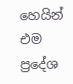හෙයින් එම ප්‍රදේශ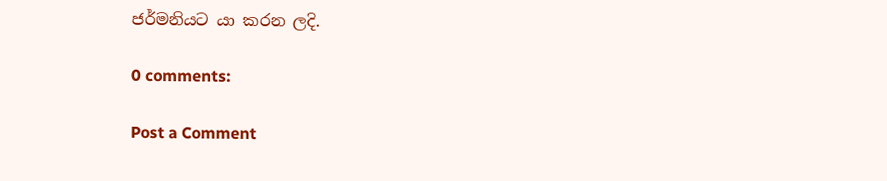ජර්මනියට යා කරන ලදි.

0 comments:

Post a Comment